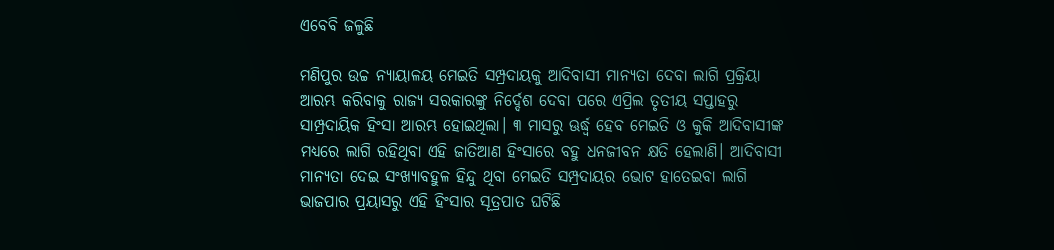ଏବେବି ଜଳୁଛି

ମଣିପୁର ଉଚ୍ଚ ନ୍ୟାୟାଳୟ ମେଇତି ସମ୍ପ୍ରଦାୟକୁ ଆଦିବାସୀ ମାନ୍ୟତା ଦେବା ଲାଗି ପ୍ରକ୍ରିୟା ଆରମ୍ଭ କରିବାକୁ ରାଜ୍ୟ ସରକାରଙ୍କୁ ନିର୍ଦ୍ଦେଶ ଦେବା ପରେ ଏପ୍ରିଲ ତୃତୀୟ ସପ୍ତାହରୁ ସାମ୍ପ୍ରଦାୟିକ ହିଂସା ଆରମ୍ଭ ହୋଇଥିଲା। ୩ ମାସରୁ ଊର୍ଦ୍ଧ୍ୱ ହେବ ମେଇତି ଓ କୁକି ଆଦିବାସୀଙ୍କ ମଧ୍ୟରେ ଲାଗି ରହିଥିବା ଏହି ଜାତିଆଣ ହିଂସାରେ ବହୁ ଧନଜୀବନ କ୍ଷତି ହେଲାଣି। ଆଦିବାସୀ ମାନ୍ୟତା ଦେଇ ସଂଖ୍ୟାବହୁଳ ହିନ୍ଦୁ ଥିବା ମେଇତି ସମ୍ପ୍ରଦାୟର ଭୋଟ ହାତେଇବା ଲାଗି ଭାଜପାର ପ୍ରୟାସରୁ ଏହି ହିଂସାର ସୂତ୍ରପାତ ଘଟିଛି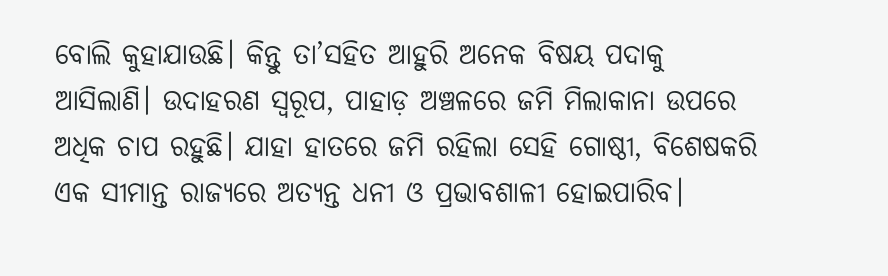ବୋଲି କୁହାଯାଉଛି। କିନ୍ତୁ ତା’ସହିତ ଆହୁରି ଅନେକ ବିଷୟ ପଦାକୁ ଆସିଲାଣି। ଉଦାହରଣ ସ୍ବରୂପ, ପାହାଡ଼ ଅଞ୍ଚଳରେ ଜମି ମିଲାକାନା ଉପରେ ଅଧିକ ଚାପ ରହୁଛି। ଯାହା ହାତରେ ଜମି ରହିଲା ସେହି ଗୋଷ୍ଠୀ, ବିଶେଷକରି ଏକ ସୀମାନ୍ତ ରାଜ୍ୟରେ ଅତ୍ୟନ୍ତ ଧନୀ ଓ ପ୍ରଭାବଶାଳୀ ହୋଇପାରିବ।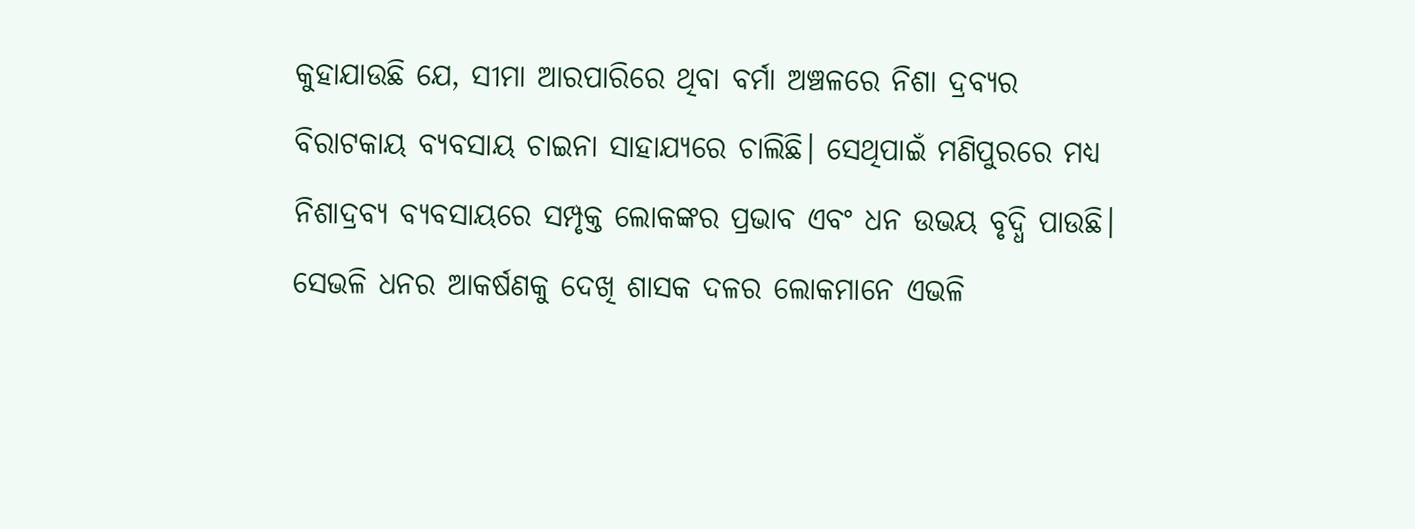କୁହାଯାଉଛି ଯେ, ସୀମା ଆରପାରିରେ ଥିବା ବର୍ମା ଅଞ୍ଚଳରେ ନିଶା ଦ୍ରବ୍ୟର ବିରାଟକାୟ ବ୍ୟବସାୟ ଚାଇନା ସାହାଯ୍ୟରେ ଚାଲିଛି। ସେଥିପାଇଁ ମଣିପୁରରେ ମଧ୍ୟ ନିଶାଦ୍ରବ୍ୟ ବ୍ୟବସାୟରେ ସମ୍ପୃକ୍ତ ଲୋକଙ୍କର ପ୍ରଭାବ ଏବଂ ଧନ ଉଭୟ ବୃଦ୍ଧି ପାଉଛି। ସେଭଳି ଧନର ଆକର୍ଷଣକୁ ଦେଖି ଶାସକ ଦଳର ଲୋକମାନେ ଏଭଳି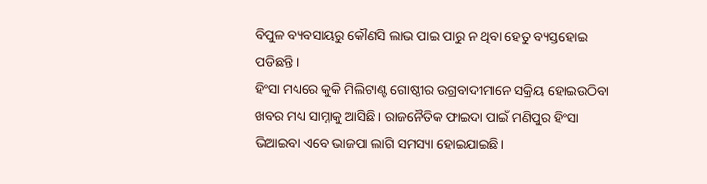ବିପୁଳ ବ୍ୟବସାୟରୁ କୌଣସି ଲାଭ ପାଇ ପାରୁ ନ ଥିବା ହେତୁ ବ୍ୟସ୍ତହୋଇ ପଡିଛନ୍ତି।
ହିଂସା ମଧ୍ୟରେ କୁକି ମିଲିଟାଣ୍ଟ ଗୋଷ୍ଠୀର ଉଗ୍ରବାଦୀମାନେ ସକ୍ରିୟ ହୋଇଉଠିବା ଖବର ମଧ୍ୟ ସାମ୍ନାକୁ ଆସିଛି। ରାଜନୈତିକ ଫାଇଦା ପାଇଁ ମଣିପୁର ହିଂସା ଭିଆଇବା ଏବେ ଭାଜପା ଲାଗି ସମସ୍ୟା ହୋଇଯାଇଛି।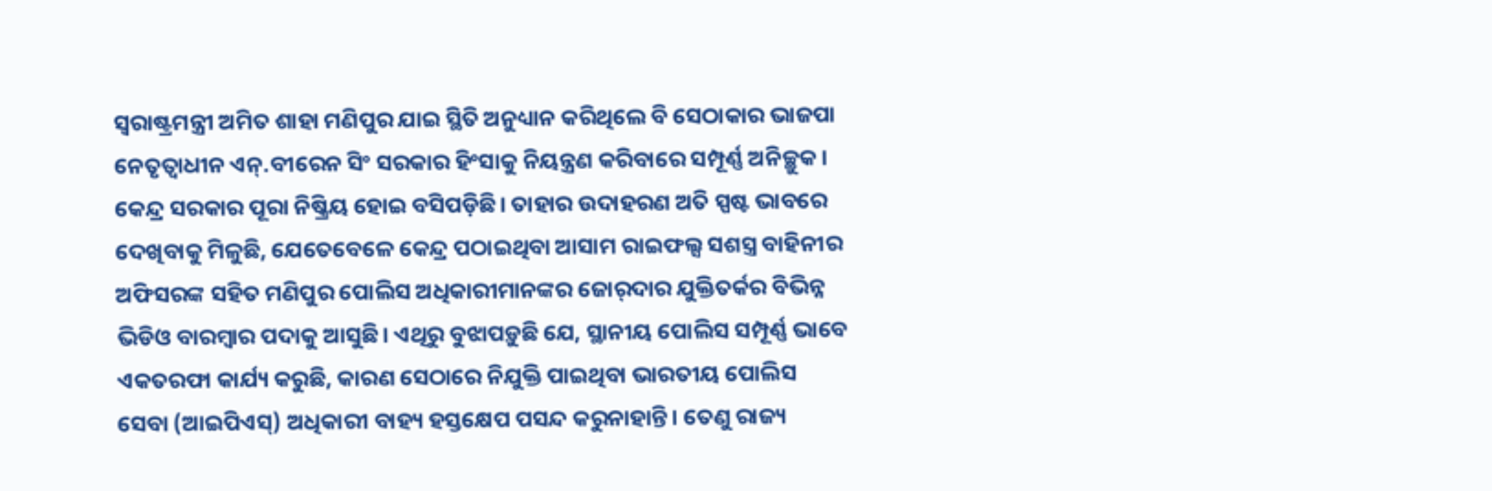ସ୍ବରାଷ୍ଟ୍ରମନ୍ତ୍ରୀ ଅମିତ ଶାହା ମଣିପୁର ଯାଇ ସ୍ଥିତି ଅନୁଧ୍ୟାନ କରିଥିଲେ ବି ସେଠାକାର ଭାଜପା ନେତୃତ୍ୱାଧୀନ ଏନ୍‌.ବୀରେନ ସିଂ ସରକାର ହିଂସାକୁ ନିୟନ୍ତ୍ରଣ କରିବାରେ ସମ୍ପୂର୍ଣ୍ଣ ଅନିଚ୍ଛୁକ। କେନ୍ଦ୍ର ସରକାର ପୂରା ନିଷ୍କ୍ରିୟ ହୋଇ ବସିପଡ଼ିଛି। ତାହାର ଉଦାହରଣ ଅତି ସ୍ପଷ୍ଟ ଭାବରେ ଦେଖିବାକୁ ମିଳୁଛି, ଯେତେବେଳେ କେନ୍ଦ୍ର ପଠାଇଥିବା ଆସାମ ରାଇଫଲ୍ସ ସଶସ୍ତ୍ର ବାହିନୀର ଅଫିସରଙ୍କ ସହିତ ମଣିପୁର ପୋଲିସ ଅଧିକାରୀମାନଙ୍କର ଜୋର୍‌ଦାର ଯୁକ୍ତିତର୍କର ବିଭିନ୍ନ ଭିଡିଓ ବାରମ୍ବାର ପଦାକୁ ଆସୁଛି। ଏଥିରୁ ବୁଝାପଡ଼ୁଛି ଯେ, ସ୍ଥାନୀୟ ପୋଲିସ ସମ୍ପୂର୍ଣ୍ଣ ଭାବେ ଏକତରଫା କାର୍ଯ୍ୟ କରୁଛି, କାରଣ ସେଠାରେ ନିଯୁକ୍ତି ପାଇଥିବା ଭାରତୀୟ ପୋଲିସ ସେବା (ଆଇପିଏସ୍‌) ଅଧିକାରୀ ବାହ୍ୟ ହସ୍ତକ୍ଷେପ ପସନ୍ଦ କରୁନାହାନ୍ତି। ତେଣୁ ରାଜ୍ୟ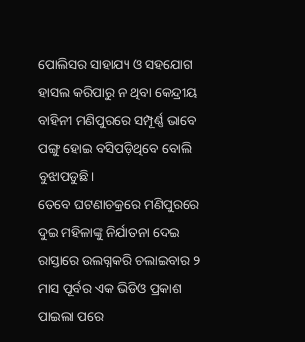ପୋଲିସର ସାହାଯ୍ୟ ଓ ସହଯୋଗ ହାସଲ କରିପାରୁ ନ ଥିବା କେନ୍ଦ୍ରୀୟ ବାହିନୀ ମଣିପୁରରେ ସମ୍ପୂର୍ଣ୍ଣ ଭାବେ ପଙ୍ଗୁ ହୋଇ ବସିପଡ଼ିଥିବେ ବୋଲି ବୁଝାପଡୁଛି।
ତେବେ ଘଟଣାଚକ୍ରରେ ମଣିପୁରରେ ଦୁଇ ମହିଳାଙ୍କୁ ନିର୍ଯାତନା ଦେଇ ରାସ୍ତାରେ ଉଲଗ୍ନକରି ଚଲାଇବାର ୨ ମାସ ପୂର୍ବର ଏକ ଭିଡିଓ ପ୍ରକାଶ ପାଇଲା ପରେ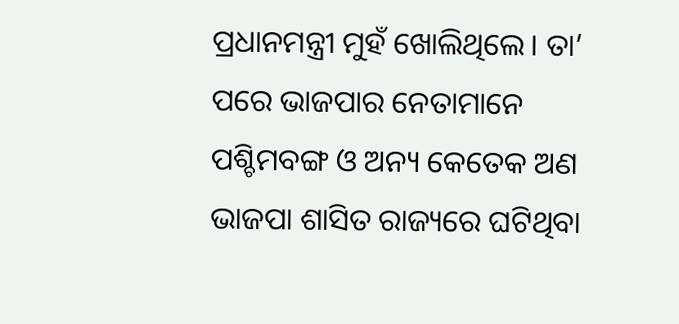ପ୍ରଧାନମନ୍ତ୍ରୀ ମୁହଁ ଖୋଲିଥିଲେ। ତା’ ପରେ ଭାଜପାର ନେତାମାନେ ପଶ୍ଚିମବଙ୍ଗ ଓ ଅନ୍ୟ କେତେକ ଅଣ ଭାଜପା ଶାସିତ ରାଜ୍ୟରେ ଘଟିଥିବା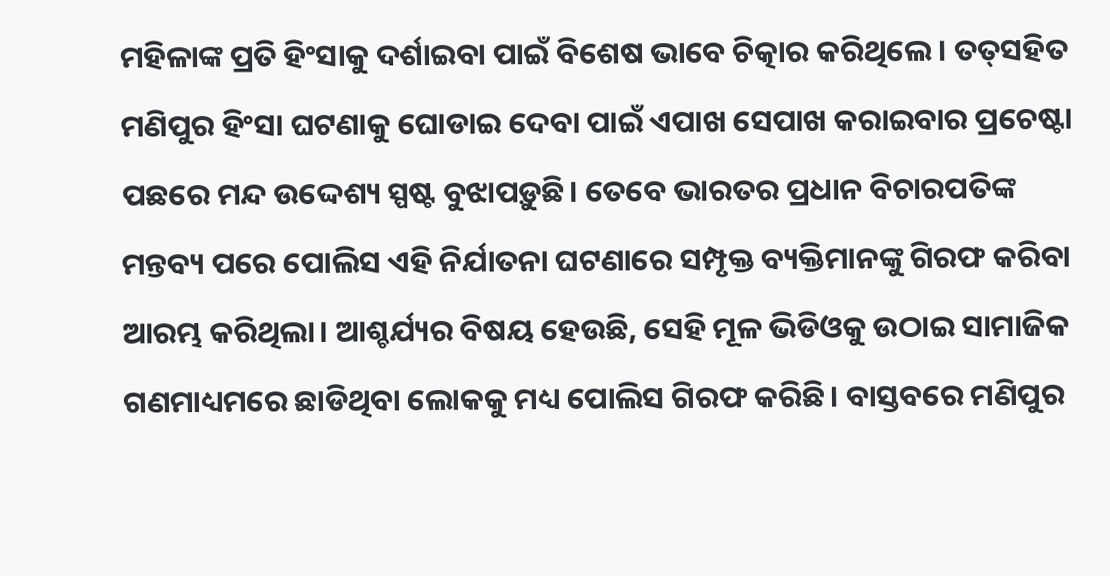ମହିଳାଙ୍କ ପ୍ରତି ହିଂସାକୁ ଦର୍ଶାଇବା ପାଇଁ ବିଶେଷ ଭାବେ ଚିତ୍କାର କରିଥିଲେ। ତତ୍‌ସହିତ ମଣିପୁର ହିଂସା ଘଟଣାକୁ ଘୋଡାଇ ଦେବା ପାଇଁ ଏପାଖ ସେପାଖ କରାଇବାର ପ୍ରଚେଷ୍ଟା ପଛରେ ମନ୍ଦ ଉଦ୍ଦେଶ୍ୟ ସ୍ପଷ୍ଟ ବୁଝାପଡ଼ୁଛି। ତେବେ ଭାରତର ପ୍ରଧାନ ବିଚାରପତିଙ୍କ ମନ୍ତବ୍ୟ ପରେ ପୋଲିସ ଏହି ନିର୍ଯାତନା ଘଟଣାରେ ସମ୍ପୃକ୍ତ ବ୍ୟକ୍ତିମାନଙ୍କୁ ଗିରଫ କରିବା ଆରମ୍ଭ କରିଥିଲା। ଆଶ୍ଚର୍ଯ୍ୟର ବିଷୟ ହେଉଛି, ସେହି ମୂଳ ଭିଡିଓକୁ ଉଠାଇ ସାମାଜିକ ଗଣମାଧ୍ୟମରେ ଛାଡିଥିବା ଲୋକକୁ ମଧ୍ୟ ପୋଲିସ ଗିରଫ କରିଛି। ବାସ୍ତବରେ ମଣିପୁର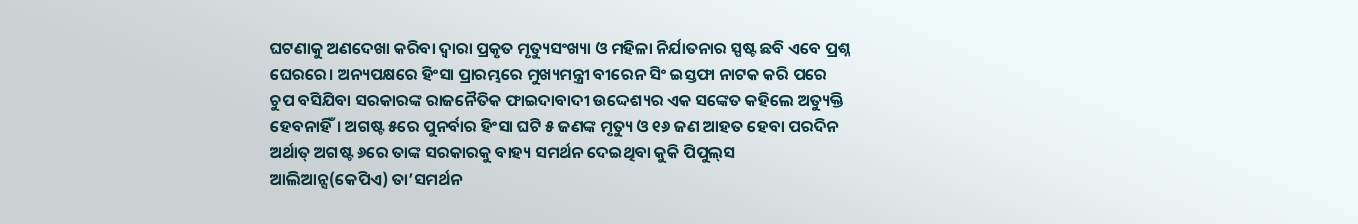ଘଟଣାକୁ ଅଣଦେଖା କରିବା ଦ୍ୱାରା ପ୍ରକୃତ ମୃତ୍ୟୁସଂଖ୍ୟା ଓ ମହିଳା ନିର୍ଯାତନାର ସ୍ପଷ୍ଟ ଛବି ଏବେ ପ୍ରଶ୍ନ ଘେରରେ। ଅନ୍ୟପକ୍ଷରେ ହିଂସା ପ୍ରାରମ୍ଭରେ ମୁଖ୍ୟମନ୍ତ୍ରୀ ବୀରେନ ସିଂ ଇସ୍ତଫା ନାଟକ କରି ପରେ ଚୁପ ବସିଯିବା ସରକାରଙ୍କ ରାଜନୈତିକ ଫାଇଦାବାଦୀ ଉଦ୍ଦେଶ୍ୟର ଏକ ସଙ୍କେତ କହିଲେ ଅତ୍ୟୁକ୍ତି ହେବନାହିଁ। ଅଗଷ୍ଟ ୫ରେ ପୁନର୍ବାର ହିଂସା ଘଟି ୫ ଜଣଙ୍କ ମୃତ୍ୟୁ ଓ ୧୬ ଜଣ ଆହତ ହେବା ପରଦିନ ଅର୍ଥାତ୍‌ ଅଗଷ୍ଟ ୬ରେ ତାଙ୍କ ସରକାରକୁ ବାହ୍ୟ ସମର୍ଥନ ଦେଇଥିବା କୁକି ପିପୁଲ୍‌ସ ଆଲିଆନ୍ସ(କେପିଏ) ତା’ସମର୍ଥନ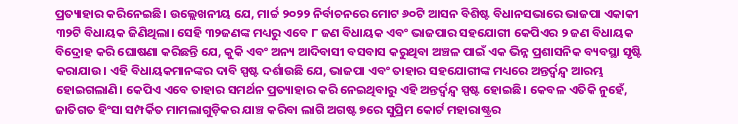ପ୍ରତ୍ୟାହାର କରିନେଇଛି। ଉଲ୍ଲେଖନୀୟ ଯେ, ମାର୍ଚ୍ଚ ୨୦୨୨ ନିର୍ବାଚନରେ ମୋଟ ୬୦ଟି ଆସନ ବିଶିଷ୍ଟ ବିଧାନସଭାରେ ଭାଜପା ଏକାକୀ ୩୨ଟି ବିଧାୟକ ଜିଣିଥିଲା। ସେହି ୩୨ଜଣଙ୍କ ମଧ୍ୟରୁ ଏବେ ୮ ଜଣ ବିଧାୟକ ଏବଂ ଭାଜପାର ସହଯୋଗୀ କେପିଏର ୨ ଜଣ ବିଧାୟକ ବିଦ୍ରୋହ କରି ଘୋଷଣା କରିଛନ୍ତି ଯେ, କୁକି ଏବଂ ଅନ୍ୟ ଆଦିବାସୀ ବସବାସ କରୁଥିବା ଅଞ୍ଚଳ ପାଇଁ ଏକ ଭିନ୍ନ ପ୍ରଶାସନିକ ବ୍ୟବସ୍ଥା ସୃଷ୍ଟି କରାଯାଉ। ଏହି ବିଧାୟକମାନଙ୍କର ଦାବି ସ୍ପଷ୍ଟ ଦର୍ଶାଉଛି ଯେ, ଭାଜପା ଏବଂ ତାହାର ସହଯୋଗୀଙ୍କ ମଧ୍ୟରେ ଅନ୍ତର୍ଦ୍ୱନ୍ଦ୍ୱ ଆରମ୍ଭ ହୋଇଗଲାଣି। କେପିଏ ଏବେ ତାହାର ସମର୍ଥନ ପ୍ରତ୍ୟାହାର କରି ନେଇଥିବାରୁ ଏହି ଅନ୍ତର୍ଦ୍ୱନ୍ଦ୍ୱ ସ୍ପଷ୍ଟ ହୋଇଛି। କେବଳ ଏତିକି ନୁହେଁ, ଜାତିଗତ ହିଂସା ସମ୍ପର୍କିତ ମାମଲାଗୁଡ଼ିକର ଯାଞ୍ଚ କରିବା ଲାଗି ଅଗଷ୍ଟ ୭ରେ ସୁପ୍ରିମ କୋର୍ଟ ମହାରାଷ୍ଟ୍ରର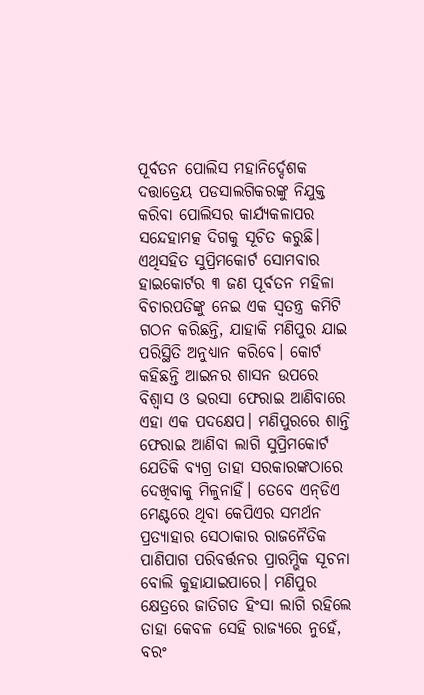ପୂର୍ବତନ ପୋଲିସ ମହାନିର୍ଦ୍ଦେଶକ ଦତ୍ତାତ୍ରେୟ ପଡସାଲଗିକରଙ୍କୁ ନିଯୁକ୍ତ କରିବା ପୋଲିସର କାର୍ଯ୍ୟକଳାପର ସନ୍ଦେହାମତ୍କ ଦିଗକୁ ସୂଚିତ କରୁଛି। ଏଥିସହିତ ସୁପ୍ରିମକୋର୍ଟ ସୋମବାର ହାଇକୋର୍ଟର ୩ ଜଣ ପୂର୍ବତନ ମହିଳା ବିଚାରପତିଙ୍କୁ ନେଇ ଏକ ସ୍ବତନ୍ତ୍ର କମିଟି ଗଠନ କରିଛନ୍ତି, ଯାହାକି ମଣିପୁର ଯାଇ ପରିସ୍ଥିତି ଅନୁଧ୍ୟାନ କରିବେ। କୋର୍ଟ କହିଛନ୍ତି ଆଇନର ଶାସନ ଉପରେ ବିଶ୍ୱାସ ଓ ଭରସା ଫେରାଇ ଆଣିବାରେ ଏହା ଏକ ପଦକ୍ଷେପ। ମଣିପୁରରେ ଶାନ୍ତି ଫେରାଇ ଆଣିବା ଲାଗି ସୁପ୍ରିମକୋର୍ଟ ଯେତିକି ବ୍ୟଗ୍ର ତାହା ସରକାରଙ୍କଠାରେ ଦେଖିବାକୁ ମିଳୁନାହିଁ। ତେବେ ଏନ୍‌ଡିଏ ମେଣ୍ଟରେ ଥିବା କେପିଏର ସମର୍ଥନ ପ୍ରତ୍ୟାହାର ସେଠାକାର ରାଜନୈତିକ ପାଣିପାଗ ପରିବର୍ତ୍ତନର ପ୍ରାରମ୍ଭିକ ସୂଚନା ବୋଲି କୁହାଯାଇପାରେ। ମଣିପୁର କ୍ଷେତ୍ରରେ ଜାତିଗତ ହିଂସା ଲାଗି ରହିଲେ ତାହା କେବଳ ସେହି ରାଜ୍ୟରେ ନୁହେଁ, ବରଂ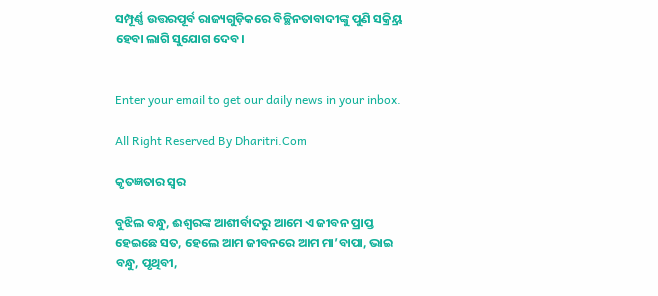ସମ୍ପୂର୍ଣ୍ଣ ଉତ୍ତରପୂର୍ବ ରାଜ୍ୟଗୁଡ଼ିକରେ ବିଚ୍ଛିନତାବାଦୀଙ୍କୁ ପୁଣି ସକ୍ର୍ରିୟ ହେବା ଲାଗି ସୁଯୋଗ ଦେବ।


Enter your email to get our daily news in your inbox.

All Right Reserved By Dharitri.Com

କୃତଜ୍ଞତାର ସ୍ବର

ବୁଝିଲ ବନ୍ଧୁ, ଈଶ୍ବରଙ୍କ ଆଶୀର୍ବାଦରୁ ଆମେ ଏ ଜୀବନ ପ୍ରାପ୍ତ ହେଇଛେ ସତ, ହେଲେ ଆମ ଜୀବନରେ ଆମ ମା’ବାପା, ଭାଇ ବନ୍ଧୁ, ପୃଥିବୀ,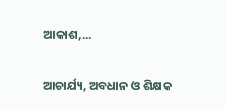ଆକାଶ,...

ଆଚାର୍ଯ୍ୟ, ଅବଧାନ ଓ ଶିକ୍ଷକ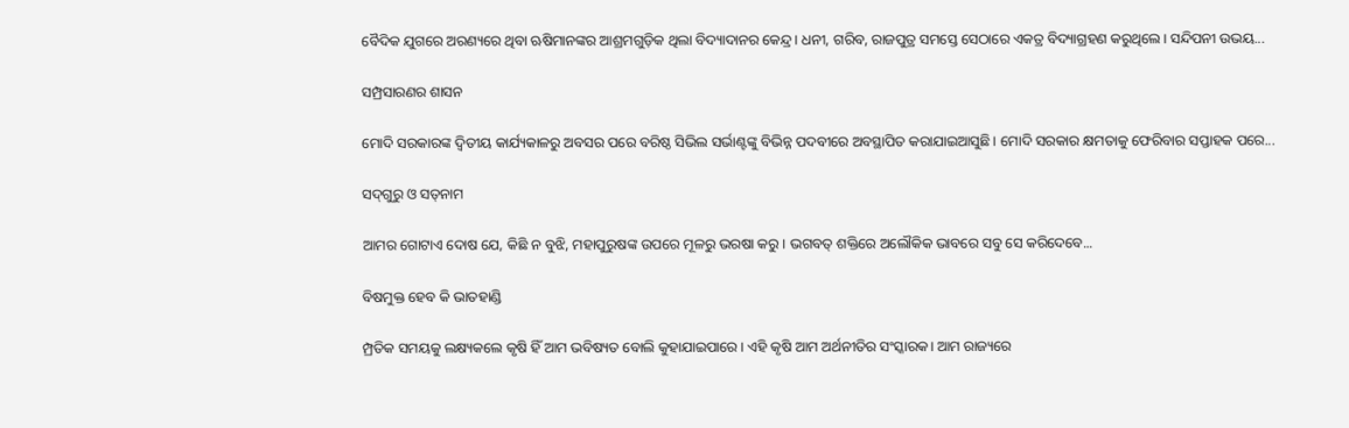ବୈଦିକ ଯୁଗରେ ଅରଣ୍ୟରେ ଥିବା ଋଷିମାନଙ୍କର ଆଶ୍ରମଗୁଡ଼ିକ ଥିଲା ବିଦ୍ୟାଦାନର କେନ୍ଦ୍ର। ଧନୀ, ଗରିବ, ରାଜପୁତ୍ର ସମସ୍ତେ ସେଠାରେ ଏକତ୍ର ବିଦ୍ୟାଗ୍ରହଣ କରୁଥିଲେ। ସନ୍ଦିପନୀ ଉଭୟ...

ସମ୍ପ୍ରସାରଣର ଶାସନ

ମୋଦି ସରକାରଙ୍କ ଦ୍ୱିତୀୟ କାର୍ଯ୍ୟକାଳରୁ ଅବସର ପରେ ବରିଷ୍ଠ ସିଭିଲ ସର୍ଭାଣ୍ଟଙ୍କୁ ବିଭିନ୍ନ ପଦବୀରେ ଅବସ୍ଥାପିତ କରାଯାଇଆସୁଛି। ମୋଦି ସରକାର କ୍ଷମତାକୁ ଫେରିବାର ସପ୍ତାହକ ପରେ...

ସଦ୍‌ଗୁରୁ ଓ ସତ୍‌ନାମ

ଆମର ଗୋଟାଏ ଦୋଷ ଯେ, କିଛି ନ ବୁଝି, ମହାପୁରୁଷଙ୍କ ଉପରେ ମୂଳରୁ ଭରଷା କରୁ। ଭଗବତ୍‌ ଶକ୍ତିରେ ଅଲୌକିକ ଭାବରେ ସବୁ ସେ କରିଦେବେ...

ବିଷମୁକ୍ତ ହେବ କି ଭାତହାଣ୍ଡି

ମ୍ପ୍ରତିକ ସମୟକୁ ଲକ୍ଷ୍ୟକଲେ କୃଷି ହିଁ ଆମ ଭବିଷ୍ୟତ ବୋଲି କୁହାଯାଇପାରେ। ଏହି କୃଷି ଆମ ଅର୍ଥନୀତିର ସଂସ୍କାରକ। ଆମ ରାଜ୍ୟରେ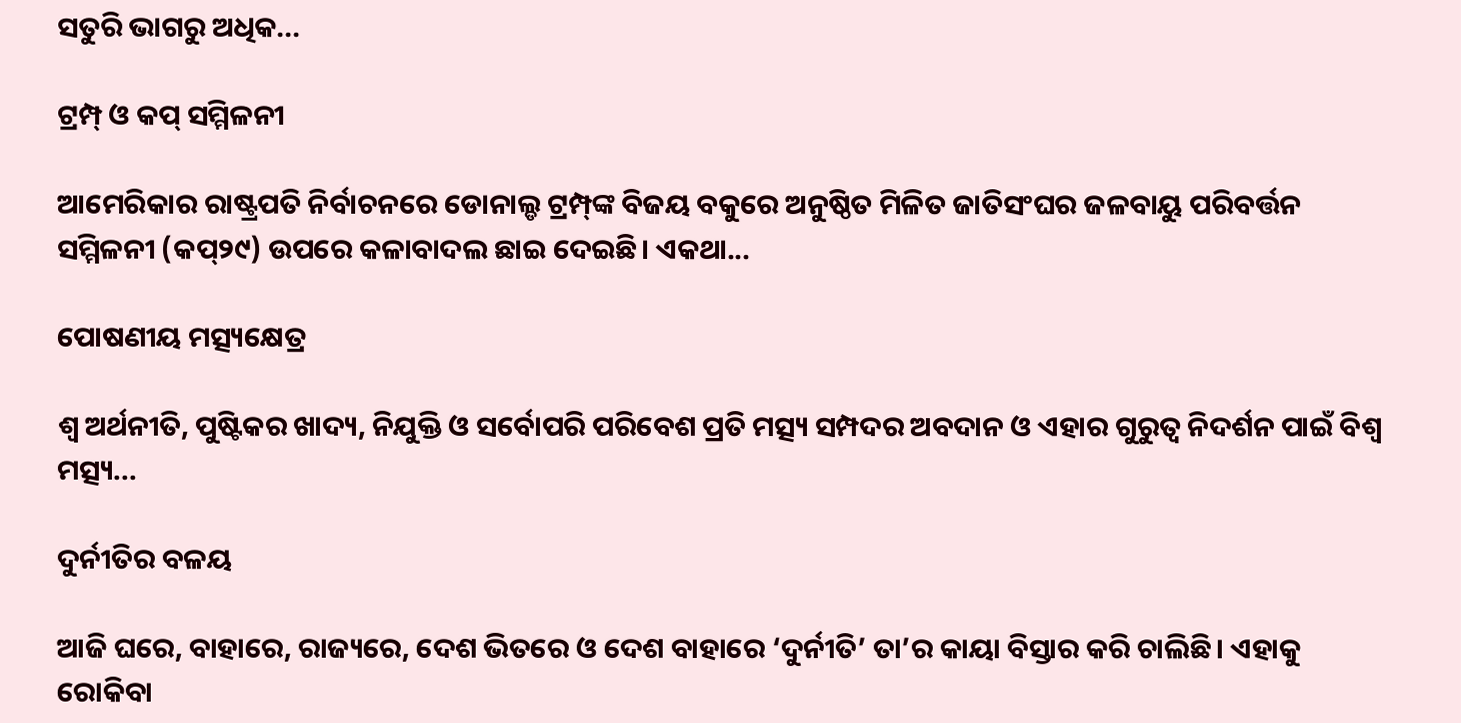ସତୁରି ଭାଗରୁ ଅଧିକ...

ଟ୍ରମ୍ପ୍‌ ଓ କପ୍‌ ସମ୍ମିଳନୀ

ଆମେରିକାର ରାଷ୍ଟ୍ରପତି ନିର୍ବାଚନରେ ଡୋନାଲ୍ଡ ଟ୍ରମ୍ପ୍‌ଙ୍କ ବିଜୟ ବକୁରେ ଅନୁଷ୍ଠିତ ମିଳିତ ଜାତିସଂଘର ଜଳବାୟୁ ପରିବର୍ତ୍ତନ ସମ୍ମିଳନୀ (କପ୍‌୨୯) ଉପରେ କଳାବାଦଲ ଛାଇ ଦେଇଛି। ଏକଥା...

ପୋଷଣୀୟ ମତ୍ସ୍ୟକ୍ଷେତ୍ର

ଶ୍ୱ ଅର୍ଥନୀତି, ପୁଷ୍ଟିକର ଖାଦ୍ୟ, ନିଯୁକ୍ତି ଓ ସର୍ବୋପରି ପରିବେଶ ପ୍ରତି ମତ୍ସ୍ୟ ସମ୍ପଦର ଅବଦାନ ଓ ଏହାର ଗୁରୁତ୍ୱ ନିଦର୍ଶନ ପାଇଁ ବିଶ୍ୱ ମତ୍ସ୍ୟ...

ଦୁର୍ନୀତିର ବଳୟ

ଆଜି ଘରେ, ବାହାରେ, ରାଜ୍ୟରେ, ଦେଶ ଭିତରେ ଓ ଦେଶ ବାହାରେ ‘ଦୁର୍ନୀତି’ ତା’ର କାୟା ବିସ୍ତାର କରି ଚାଲିଛି। ଏହାକୁ ରୋକିବା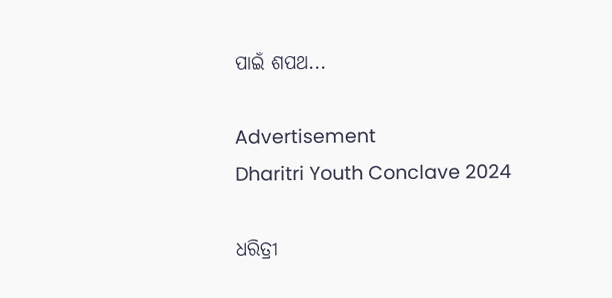ପାଇଁ ଶପଥ...

Advertisement
Dharitri Youth Conclave 2024

ଧରିତ୍ରୀ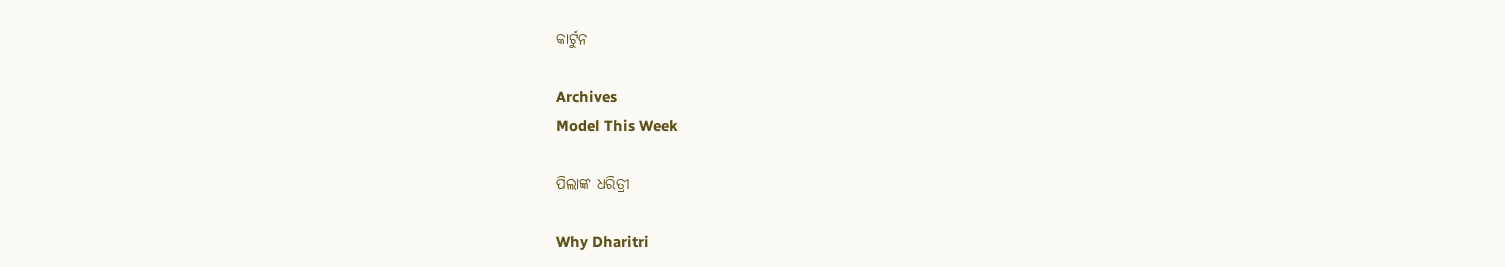କାର୍ଟୁନ

Archives
Model This Week

ପିଲାଙ୍କ ଧରିତ୍ରୀ

Why Dharitri